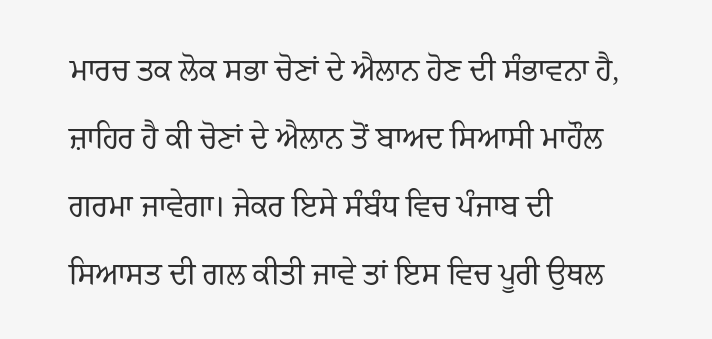ਮਾਰਚ ਤਕ ਲੋਕ ਸਭਾ ਚੋਣਾਂ ਦੇ ਐਲਾਨ ਹੋਣ ਦੀ ਸੰਭਾਵਨਾ ਹੈ, ਜ਼ਾਹਿਰ ਹੈ ਕੀ ਚੋਣਾਂ ਦੇ ਐਲਾਨ ਤੋਂ ਬਾਅਦ ਸਿਆਸੀ ਮਾਹੌਲ ਗਰਮਾ ਜਾਵੇਗਾ। ਜੇਕਰ ਇਸੇ ਸੰਬੰਧ ਵਿਚ ਪੰਜਾਬ ਦੀ ਸਿਆਸਤ ਦੀ ਗਲ ਕੀਤੀ ਜਾਵੇ ਤਾਂ ਇਸ ਵਿਚ ਪੂਰੀ ਉਥਲ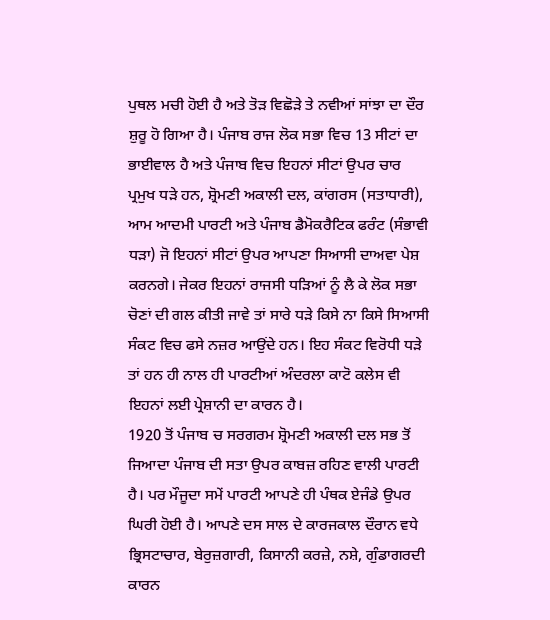ਪੁਥਲ ਮਚੀ ਹੋਈ ਹੈ ਅਤੇ ਤੋੜ ਵਿਛੋੜੇ ਤੇ ਨਵੀਆਂ ਸਾਂਝਾ ਦਾ ਦੌਰ ਸ਼ੁਰੂ ਹੋ ਗਿਆ ਹੈ। ਪੰਜਾਬ ਰਾਜ ਲੋਕ ਸਭਾ ਵਿਚ 13 ਸੀਟਾਂ ਦਾ ਭਾਈਵਾਲ ਹੈ ਅਤੇ ਪੰਜਾਬ ਵਿਚ ਇਹਨਾਂ ਸੀਟਾਂ ਉਪਰ ਚਾਰ ਪ੍ਰਮੁਖ ਧੜੇ ਹਨ, ਸ਼੍ਰੋਮਣੀ ਅਕਾਲੀ ਦਲ, ਕਾਂਗਰਸ (ਸਤਾਧਾਰੀ), ਆਮ ਆਦਮੀ ਪਾਰਟੀ ਅਤੇ ਪੰਜਾਬ ਡੈਮੋਕਰੈਟਿਕ ਫਰੰਟ (ਸੰਭਾਵੀ ਧੜਾ) ਜੋ ਇਹਨਾਂ ਸੀਟਾਂ ਉਪਰ ਆਪਣਾ ਸਿਆਸੀ ਦਾਅਵਾ ਪੇਸ਼ ਕਰਨਗੇ। ਜੇਕਰ ਇਹਨਾਂ ਰਾਜਸੀ ਧੜਿਆਂ ਨੂੰ ਲੈ ਕੇ ਲੋਕ ਸਭਾ ਚੋਣਾਂ ਦੀ ਗਲ ਕੀਤੀ ਜਾਵੇ ਤਾਂ ਸਾਰੇ ਧੜੇ ਕਿਸੇ ਨਾ ਕਿਸੇ ਸਿਆਸੀ ਸੰਕਟ ਵਿਚ ਫਸੇ ਨਜ਼ਰ ਆਉਂਦੇ ਹਨ। ਇਹ ਸੰਕਟ ਵਿਰੋਧੀ ਧੜੇ ਤਾਂ ਹਨ ਹੀ ਨਾਲ ਹੀ ਪਾਰਟੀਆਂ ਅੰਦਰਲਾ ਕਾਟੋ ਕਲੇਸ ਵੀ ਇਹਨਾਂ ਲਈ ਪ੍ਰੇਸ਼ਾਨੀ ਦਾ ਕਾਰਨ ਹੈ।
1920 ਤੋਂ ਪੰਜਾਬ ਚ ਸਰਗਰਮ ਸ਼੍ਰੋਮਣੀ ਅਕਾਲੀ ਦਲ ਸਭ ਤੋਂ ਜਿਆਦਾ ਪੰਜਾਬ ਦੀ ਸਤਾ ਉਪਰ ਕਾਬਜ਼ ਰਹਿਣ ਵਾਲੀ ਪਾਰਟੀ ਹੈ। ਪਰ ਮੌਜੂਦਾ ਸਮੇਂ ਪਾਰਟੀ ਆਪਣੇ ਹੀ ਪੰਥਕ ਏਜੰਡੇ ਉਪਰ ਘਿਰੀ ਹੋਈ ਹੈ। ਆਪਣੇ ਦਸ ਸਾਲ ਦੇ ਕਾਰਜਕਾਲ ਦੌਰਾਨ ਵਧੇ ਭ੍ਰਿਸਟਾਚਾਰ, ਬੇਰੁਜ਼ਗਾਰੀ, ਕਿਸਾਨੀ ਕਰਜ਼ੇ, ਨਸ਼ੇ, ਗੁੰਡਾਗਰਦੀ ਕਾਰਨ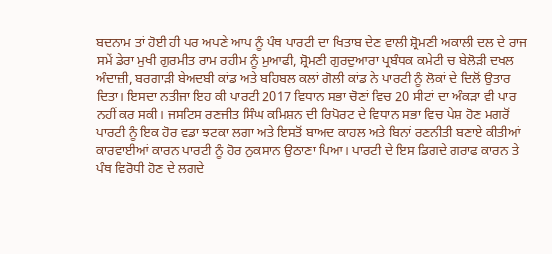ਬਦਨਾਮ ਤਾਂ ਹੋਈ ਹੀ ਪਰ ਅਪਣੇ ਆਪ ਨੂੰ ਪੰਥ ਪਾਰਟੀ ਦਾ ਖਿਤਾਬ ਦੇਣ ਵਾਲੀ ਸ਼੍ਰੋਮਣੀ ਅਕਾਲੀ ਦਲ ਦੇ ਰਾਜ ਸਮੇਂ ਡੇਰਾ ਮੁਖੀ ਗੁਰਮੀਤ ਰਾਮ ਰਹੀਮ ਨੂੰ ਮੁਆਫੀ, ਸ਼੍ਰੋਮਣੀ ਗੁਰਦੁਆਰਾ ਪ੍ਰਬੰਧਕ ਕਮੇਟੀ ਚ ਬੇਲੋੜੀ ਦਖਲ ਅੰਦਾਜ਼ੀ, ਬਰਗਾੜੀ ਬੇਅਦਬੀ ਕਾਂਡ ਅਤੇ ਬਹਿਬਲ ਕਲਾਂ ਗੋਲੀ ਕਾਂਡ ਨੇ ਪਾਰਟੀ ਨੂੰ ਲੋਕਾਂ ਦੇ ਦਿਲੋਂ ਉਤਾਰ ਦਿਤਾ। ਇਸਦਾ ਨਤੀਜਾ ਇਹ ਕੀ ਪਾਰਟੀ 2017 ਵਿਧਾਨ ਸਭਾ ਚੋਣਾਂ ਵਿਚ 20 ਸੀਟਾਂ ਦਾ ਅੰਕੜਾ ਵੀ ਪਾਰ ਨਹੀਂ ਕਰ ਸਕੀ। ਜਸਟਿਸ ਰਣਜੀਤ ਸਿੰਘ ਕਮਿਸ਼ਨ ਦੀ ਰਿਪੋਰਟ ਦੇ ਵਿਧਾਨ ਸਭਾ ਵਿਚ ਪੇਸ਼ ਹੋਣ ਮਗਰੋਂ ਪਾਰਟੀ ਨੂੰ ਇਕ ਹੋਰ ਵਡਾ ਝਟਕਾ ਲਗਾ ਅਤੇ ਇਸਤੋਂ ਬਾਅਦ ਕਾਹਲ ਅਤੇ ਬਿਨਾਂ ਰਣਨੀਤੀ ਬਣਾਏ ਕੀਤੀਆਂ ਕਾਰਵਾਈਆਂ ਕਾਰਨ ਪਾਰਟੀ ਨੂੰ ਹੋਰ ਨੁਕਸਾਨ ਉਠਾਣਾ ਪਿਆ। ਪਾਰਟੀ ਦੇ ਇਸ ਡਿਗਦੇ ਗਰਾਫ ਕਾਰਨ ਤੇ ਪੰਥ ਵਿਰੋਧੀ ਹੋਣ ਦੇ ਲਗਦੇ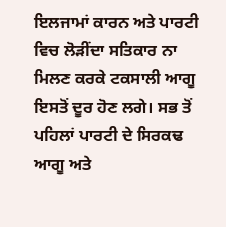ਇਲਜਾਮਾਂ ਕਾਰਨ ਅਤੇ ਪਾਰਟੀ ਵਿਚ ਲੋੜੀਂਦਾ ਸਤਿਕਾਰ ਨਾ ਮਿਲਣ ਕਰਕੇ ਟਕਸਾਲੀ ਆਗੂ ਇਸਤੋਂ ਦੂਰ ਹੋਣ ਲਗੇ। ਸਭ ਤੋਂ ਪਹਿਲਾਂ ਪਾਰਟੀ ਦੇ ਸਿਰਕਢ ਆਗੂ ਅਤੇ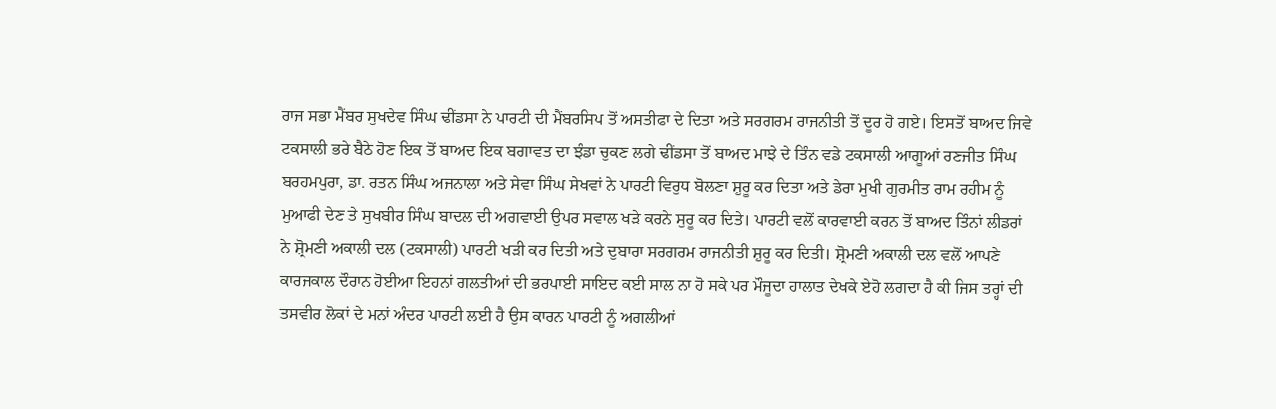ਰਾਜ ਸਭਾ ਮੈਂਬਰ ਸੁਖਦੇਵ ਸਿੰਘ ਢੀਂਡਸਾ ਨੇ ਪਾਰਟੀ ਦੀ ਮੈਂਬਰਸਿਪ ਤੋਂ ਅਸਤੀਫਾ ਦੇ ਦਿਤਾ ਅਤੇ ਸਰਗਰਮ ਰਾਜਨੀਤੀ ਤੋਂ ਦੂਰ ਹੋ ਗਏ। ਇਸਤੋਂ ਬਾਅਦ ਜਿਵੇ ਟਕਸਾਲੀ ਭਰੇ ਬੈਠੇ ਹੋਣ ਇਕ ਤੋਂ ਬਾਅਦ ਇਕ ਬਗਾਵਤ ਦਾ ਝੰਡਾ ਚੁਕਣ ਲਗੇ ਢੀਂਡਸਾ ਤੋਂ ਬਾਅਦ ਮਾਝੇ ਦੇ ਤਿੰਨ ਵਡੇ ਟਕਸਾਲੀ ਆਗੂਆਂ ਰਣਜੀਤ ਸਿੰਘ ਬਰਹਮਪੁਰਾ, ਡਾ. ਰਤਨ ਸਿੰਘ ਅਜਨਾਲਾ ਅਤੇ ਸੇਵਾ ਸਿੰਘ ਸੇਖਵਾਂ ਨੇ ਪਾਰਟੀ ਵਿਰੁਧ ਬੋਲਣਾ ਸ਼ੁਰੂ ਕਰ ਦਿਤਾ ਅਤੇ ਡੇਰਾ ਮੁਖੀ ਗੁਰਮੀਤ ਰਾਮ ਰਹੀਮ ਨੂੰ ਮੁਆਫੀ ਦੇਣ ਤੇ ਸੁਖਬੀਰ ਸਿੰਘ ਬਾਦਲ ਦੀ ਅਗਵਾਈ ਉਪਰ ਸਵਾਲ ਖੜੇ ਕਰਨੇ ਸੁਰੂ ਕਰ ਦਿਤੇ। ਪਾਰਟੀ ਵਲੋਂ ਕਾਰਵਾਈ ਕਰਨ ਤੋਂ ਬਾਅਦ ਤਿੰਨਾਂ ਲੀਡਰਾਂ ਨੇ ਸ਼੍ਰੋਮਣੀ ਅਕਾਲੀ ਦਲ (ਟਕਸਾਲੀ) ਪਾਰਟੀ ਖੜੀ ਕਰ ਦਿਤੀ ਅਤੇ ਦੁਬਾਰਾ ਸਰਗਰਮ ਰਾਜਨੀਤੀ ਸ਼ੁਰੂ ਕਰ ਦਿਤੀ। ਸ਼੍ਰੋਮਣੀ ਅਕਾਲੀ ਦਲ ਵਲੋਂ ਆਪਣੇ ਕਾਰਜਕਾਲ ਦੌਰਾਨ ਹੋਈਆ ਇਹਨਾਂ ਗਲਤੀਆਂ ਦੀ ਭਰਪਾਈ ਸਾਇਦ ਕਈ ਸਾਲ ਨਾ ਹੋ ਸਕੇ ਪਰ ਮੌਜੂਦਾ ਹਾਲਾਤ ਦੇਖਕੇ ਏਹੋ ਲਗਦਾ ਹੈ ਕੀ ਜਿਸ ਤਰ੍ਹਾਂ ਦੀ ਤਸਵੀਰ ਲੋਕਾਂ ਦੇ ਮਨਾਂ ਅੰਦਰ ਪਾਰਟੀ ਲਈ ਹੈ ਉਸ ਕਾਰਨ ਪਾਰਟੀ ਨੂੰ ਅਗਲੀਆਂ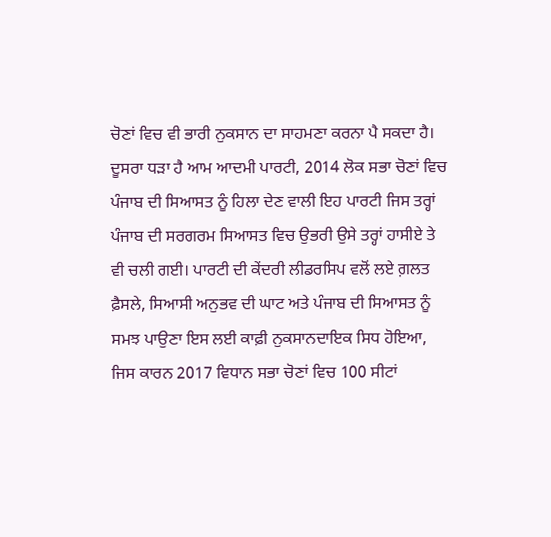ਚੋਣਾਂ ਵਿਚ ਵੀ ਭਾਰੀ ਨੁਕਸਾਨ ਦਾ ਸਾਹਮਣਾ ਕਰਨਾ ਪੈ ਸਕਦਾ ਹੈ।
ਦੂਸਰਾ ਧੜਾ ਹੈ ਆਮ ਆਦਮੀ ਪਾਰਟੀ, 2014 ਲੋਕ ਸਭਾ ਚੋਣਾਂ ਵਿਚ ਪੰਜਾਬ ਦੀ ਸਿਆਸਤ ਨੂੰ ਹਿਲਾ ਦੇਣ ਵਾਲੀ ਇਹ ਪਾਰਟੀ ਜਿਸ ਤਰ੍ਹਾਂ ਪੰਜਾਬ ਦੀ ਸਰਗਰਮ ਸਿਆਸਤ ਵਿਚ ਉਭਰੀ ਉਸੇ ਤਰ੍ਹਾਂ ਹਾਸੀਏ ਤੇ ਵੀ ਚਲੀ ਗਈ। ਪਾਰਟੀ ਦੀ ਕੇਂਦਰੀ ਲੀਡਰਸਿਪ ਵਲੋਂ ਲਏ ਗ਼ਲਤ ਫ਼ੈਸਲੇ, ਸਿਆਸੀ ਅਨੁਭਵ ਦੀ ਘਾਟ ਅਤੇ ਪੰਜਾਬ ਦੀ ਸਿਆਸਤ ਨੂੰ ਸਮਝ ਪਾਉਣਾ ਇਸ ਲਈ ਕਾਫ਼ੀ ਨੁਕਸਾਨਦਾਇਕ ਸਿਧ ਹੋਇਆ, ਜਿਸ ਕਾਰਨ 2017 ਵਿਧਾਨ ਸਭਾ ਚੋਣਾਂ ਵਿਚ 100 ਸੀਟਾਂ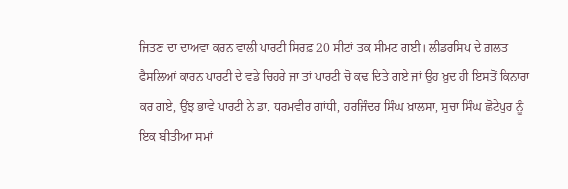ਜਿਤਣ ਦਾ ਦਾਅਵਾ ਕਰਨ ਵਾਲੀ ਪਾਰਟੀ ਸਿਰਫ਼ 20 ਸੀਟਾਂ ਤਕ ਸੀਮਟ ਗਈ। ਲੀਡਰਸਿਪ ਦੇ ਗ਼ਲਤ ਫੈਸਲਿਆਂ ਕਾਰਨ ਪਾਰਟੀ ਦੇ ਵਡੇ ਚਿਹਰੇ ਜਾ ਤਾਂ ਪਾਰਟੀ ਚੋ ਕਢ ਦਿਤੇ ਗਏ ਜਾਂ ਉਹ ਖ਼ੁਦ ਹੀ ਇਸਤੋਂ ਕਿਨਾਰਾ ਕਰ ਗਏ, ਉਂਝ ਭਾਵੇ ਪਾਰਟੀ ਨੇ ਡਾ. ਧਰਮਵੀਰ ਗਾਂਧੀ, ਹਰਜਿੰਦਰ ਸਿੰਘ ਖ਼ਾਲਸਾ, ਸੁਚਾ ਸਿੰਘ ਛੋਟੇਪੁਰ ਨੂੰ ਇਕ ਬੀਤੀਆ ਸਮਾਂ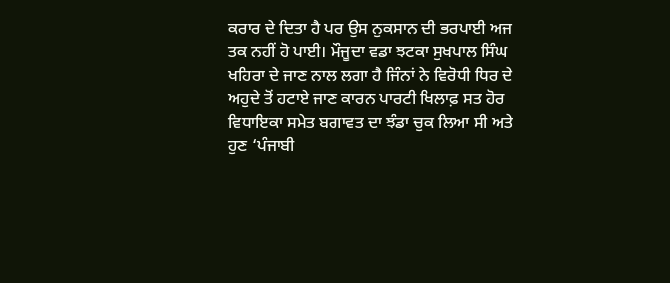ਕਰਾਰ ਦੇ ਦਿਤਾ ਹੈ ਪਰ ਉਸ ਨੁਕਸਾਨ ਦੀ ਭਰਪਾਈ ਅਜ ਤਕ ਨਹੀਂ ਹੋ ਪਾਈ। ਮੌਜੂਦਾ ਵਡਾ ਝਟਕਾ ਸੁਖਪਾਲ ਸਿੰਘ ਖਹਿਰਾ ਦੇ ਜਾਣ ਨਾਲ ਲਗਾ ਹੈ ਜਿੰਨਾਂ ਨੇ ਵਿਰੋਧੀ ਧਿਰ ਦੇ ਅਹੁਦੇ ਤੋਂ ਹਟਾਏ ਜਾਣ ਕਾਰਨ ਪਾਰਟੀ ਖਿਲਾਫ਼ ਸਤ ਹੋਰ ਵਿਧਾਇਕਾ ਸਮੇਤ ਬਗਾਵਤ ਦਾ ਝੰਡਾ ਚੁਕ ਲਿਆ ਸੀ ਅਤੇ ਹੁਣ ‘ਪੰਜਾਬੀ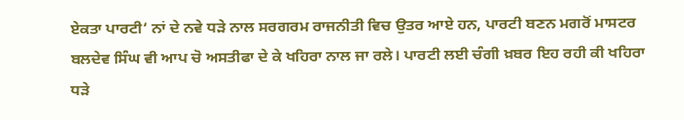ਏਕਤਾ ਪਾਰਟੀ‘ ਨਾਂ ਦੇ ਨਵੇ ਧੜੇ ਨਾਲ ਸਰਗਰਮ ਰਾਜਨੀਤੀ ਵਿਚ ਉਤਰ ਆਏ ਹਨ, ਪਾਰਟੀ ਬਣਨ ਮਗਰੋਂ ਮਾਸਟਰ ਬਲਦੇਵ ਸਿੰਘ ਵੀ ਆਪ ਚੋ ਅਸਤੀਫਾ ਦੇ ਕੇ ਖਹਿਰਾ ਨਾਲ ਜਾ ਰਲੇ। ਪਾਰਟੀ ਲਈ ਚੰਗੀ ਖ਼ਬਰ ਇਹ ਰਹੀ ਕੀ ਖਹਿਰਾ ਧੜੇ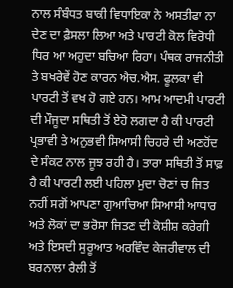ਨਾਲ ਸੰਬੰਧਤ ਬਾਕੀ ਵਿਧਾਇਕਾ ਨੇ ਅਸਤੀਫਾ ਨਾ ਦੇਣ ਦਾ ਫ਼ੈਸਲਾ ਲਿਆ ਅਤੇ ਪਾਰਟੀ ਕੋਲ ਵਿਰੋਧੀ ਧਿਰ ਆ ਅਹੁਦਾ ਬਚਿਆ ਰਿਹਾ। ਪੰਥਕ ਰਾਜਨੀਤੀ ਤੇ ਬਖਰੇਵੇਂ ਹੋਣ ਕਾਰਨ ਐਚ.ਐਸ. ਫੂਲਕਾ ਵੀ ਪਾਰਟੀ ਤੋਂ ਵਖ ਹੋ ਗਏ ਹਨ। ਆਮ ਆਦਮੀ ਪਾਰਟੀ ਦੀ ਮੌਜੂਦਾ ਸਥਿਤੀ ਤੋਂ ਏਹੋ ਲਗਦਾ ਹੈ ਕੀ ਪਾਰਟੀ ਪ੍ਰਭਾਵੀ ਤੇ ਅਨੁਭਵੀ ਸਿਆਸੀ ਚਿਹਰੇ ਦੀ ਅਣਹੋਂਦ ਦੇ ਸੰਕਟ ਨਾਲ ਜੂਝ ਰਹੀ ਹੈ। ਤਾਰਾ ਸਥਿਤੀ ਤੋਂ ਸਾਫ਼ ਹੈ ਕੀ ਪਾਰਟੀ ਲਈ ਪਹਿਲਾ ਮੁਦਾ ਚੋਣਾਂ ਚ ਜਿਤ ਨਹੀਂ ਸਗੋਂ ਆਪਣਾ ਗੁਆਚਿਆ ਸਿਆਸੀ ਆਧਾਰ ਅਤੇ ਲੋਕਾਂ ਦਾ ਭਰੋਸਾ ਜਿਤਣ ਦੀ ਕੋਸ਼ੀਸ਼ ਕਰੇਗੀ ਅਤੇ ਇਸਦੀ ਸੁਰੂਆਤ ਅਰਵਿੰਦ ਕੇਜਰੀਵਾਲ ਦੀ ਬਰਨਾਲਾ ਰੈਲੀ ਤੋਂ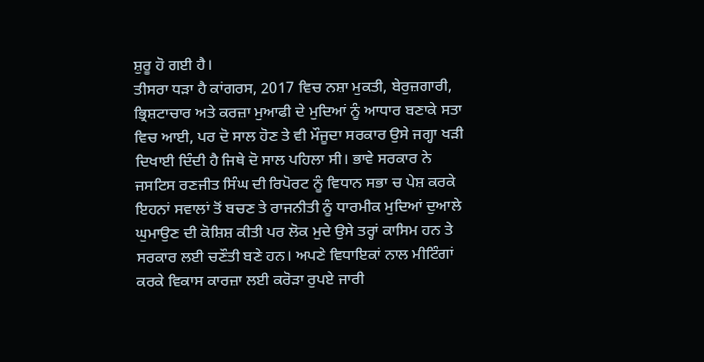ਸ਼ੁਰੂ ਹੋ ਗਈ ਹੈ।
ਤੀਸਰਾ ਧੜਾ ਹੈ ਕਾਂਗਰਸ, 2017 ਵਿਚ ਨਸ਼ਾ ਮੁਕਤੀ, ਬੇਰੁਜ਼ਗਾਰੀ, ਭ੍ਰਿਸ਼ਟਾਚਾਰ ਅਤੇ ਕਰਜ਼ਾ ਮੁਆਫੀ ਦੇ ਮੁਦਿਆਂ ਨੂੰ ਆਧਾਰ ਬਣਾਕੇ ਸਤਾ ਵਿਚ ਆਈ, ਪਰ ਦੋ ਸਾਲ ਹੋਣ ਤੇ ਵੀ ਮੌਜੂਦਾ ਸਰਕਾਰ ਉਸੇ ਜਗ੍ਹਾ ਖੜੀ ਦਿਖਾਈ ਦਿੰਦੀ ਹੈ ਜਿਥੇ ਦੋ ਸਾਲ ਪਹਿਲਾ ਸੀ। ਭਾਵੇ ਸਰਕਾਰ ਨੇ ਜਸਟਿਸ ਰਣਜੀਤ ਸਿੰਘ ਦੀ ਰਿਪੋਰਟ ਨੂੰ ਵਿਧਾਨ ਸਭਾ ਚ ਪੇਸ਼ ਕਰਕੇ ਇਹਨਾਂ ਸਵਾਲਾਂ ਤੋਂ ਬਚਣ ਤੇ ਰਾਜਨੀਤੀ ਨੂੰ ਧਾਰਮੀਕ ਮੁਦਿਆਂ ਦੁਆਲੇ ਘੁਮਾਉਣ ਦੀ ਕੋਸ਼ਿਸ਼ ਕੀਤੀ ਪਰ ਲੋਕ ਮੁਦੇ ਉਸੇ ਤਰ੍ਹਾਂ ਕਾਸਿਮ ਹਨ ਤੇ ਸਰਕਾਰ ਲਈ ਚਣੌਤੀ ਬਣੇ ਹਨ। ਅਪਣੇ ਵਿਧਾਇਕਾਂ ਨਾਲ ਮੀਟਿੰਗਾਂ ਕਰਕੇ ਵਿਕਾਸ ਕਾਰਜ਼ਾ ਲਈ ਕਰੋੜਾ ਰੁਪਏ ਜਾਰੀ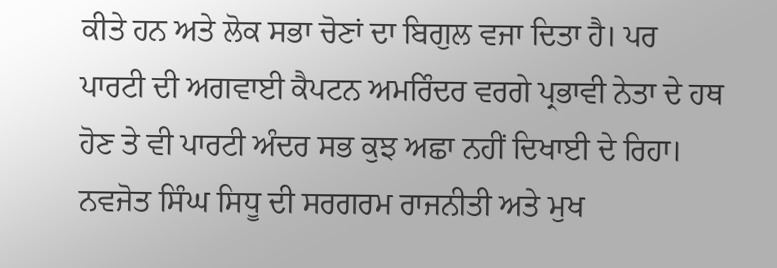ਕੀਤੇ ਹਨ ਅਤੇ ਲੋਕ ਸਭਾ ਚੋਣਾਂ ਦਾ ਬਿਗੁਲ ਵਜਾ ਦਿਤਾ ਹੈ। ਪਰ ਪਾਰਟੀ ਦੀ ਅਗਵਾਈ ਕੈਪਟਨ ਅਮਰਿੰਦਰ ਵਰਗੇ ਪ੍ਰਭਾਵੀ ਨੇਤਾ ਦੇ ਹਥ ਹੋਣ ਤੇ ਵੀ ਪਾਰਟੀ ਅੰਦਰ ਸਭ ਕੁਝ ਅਛਾ ਨਹੀਂ ਦਿਖਾਈ ਦੇ ਰਿਹਾ। ਨਵਜੋਤ ਸਿੰਘ ਸਿਧੂ ਦੀ ਸਰਗਰਮ ਰਾਜਨੀਤੀ ਅਤੇ ਮੁਖ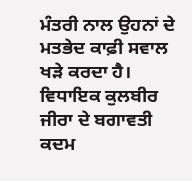ਮੰਤਰੀ ਨਾਲ ਉਹਨਾਂ ਦੇ ਮਤਭੇਦ ਕਾਫ਼ੀ ਸਵਾਲ ਖੜੇ ਕਰਦਾ ਹੈ। ਵਿਧਾਇਕ ਕੁਲਬੀਰ ਜੀਰਾ ਦੇ ਬਗਾਵਤੀ ਕਦਮ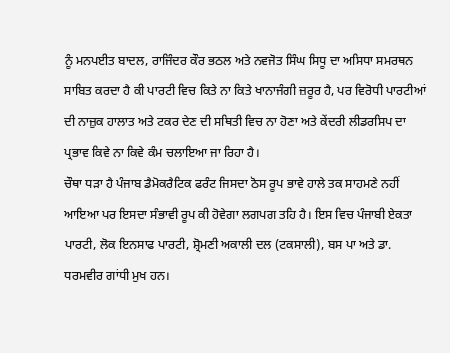ਨੂੰ ਮਨਪਈਤ ਬਾਦਲ, ਰਾਜਿੰਦਰ ਕੌਰ ਭਠਲ ਅਤੇ ਨਵਜੋਤ ਸਿੰਘ ਸਿਧੂ ਦਾ ਅਸਿਧਾ ਸਮਰਥਨ ਸਾਬਿਤ ਕਰਦਾ ਹੈ ਕੀ ਪਾਰਟੀ ਵਿਚ ਕਿਤੇ ਨਾ ਕਿਤੇ ਖਾਨਾਜੰਗੀ ਜ਼ਰੂਰ ਹੈ, ਪਰ ਵਿਰੋਧੀ ਪਾਰਟੀਆਂ ਦੀ ਨਾਜ਼ੁਕ ਹਾਲਾਤ ਅਤੇ ਟਕਰ ਦੇਣ ਦੀ ਸਥਿਤੀ ਵਿਚ ਨਾ ਹੋਣਾ ਅਤੇ ਕੇਂਦਰੀ ਲੀਡਰਸਿਪ ਦਾ ਪ੍ਰਭਾਵ ਕਿਵੇ ਨਾ ਕਿਵੇ ਕੰਮ ਚਲਾਇਆ ਜਾ ਰਿਹਾ ਹੈ।
ਚੌਥਾ ਧੜਾ ਹੈ ਪੰਜਾਬ ਡੈਮੋਕਰੈਟਿਕ ਫਰੰਟ ਜਿਸਦਾ ਠੋਸ ਰੂਪ ਭਾਵੇ ਹਾਲੇ ਤਕ ਸਾਹਮਣੇ ਨਹੀਂ ਆਇਆ ਪਰ ਇਸਦਾ ਸੰਭਾਵੀ ਰੂਪ ਕੀ ਹੋਵੇਗਾ ਲਗਪਗ ਤਹਿ ਹੈ। ਇਸ ਵਿਚ ਪੰਜਾਬੀ ਏਕਤਾ ਪਾਰਟੀ, ਲੋਕ ਇਨਸਾਫ ਪਾਰਟੀ, ਸ਼੍ਰੋਮਣੀ ਅਕਾਲੀ ਦਲ (ਟਕਸਾਲੀ), ਬਸ ਪਾ ਅਤੇ ਡਾ. ਧਰਮਵੀਰ ਗਾਂਧੀ ਮੁਖ ਹਨ।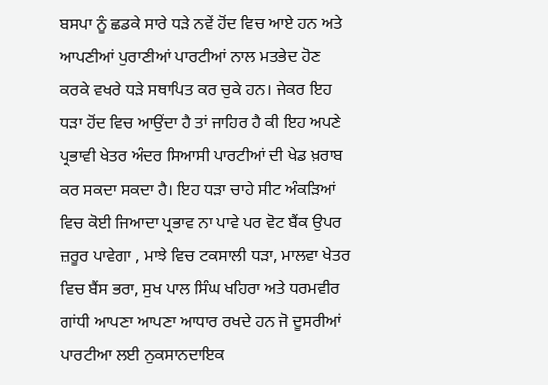ਬਸਪਾ ਨੂੰ ਛਡਕੇ ਸਾਰੇ ਧੜੇ ਨਵੇਂ ਹੋਂਦ ਵਿਚ ਆਏ ਹਨ ਅਤੇ ਆਪਣੀਆਂ ਪੁਰਾਣੀਆਂ ਪਾਰਟੀਆਂ ਨਾਲ ਮਤਭੇਦ ਹੋਣ ਕਰਕੇ ਵਖਰੇ ਧੜੇ ਸਥਾਪਿਤ ਕਰ ਚੁਕੇ ਹਨ। ਜੇਕਰ ਇਹ ਧੜਾ ਹੋਂਦ ਵਿਚ ਆਉਂਦਾ ਹੈ ਤਾਂ ਜਾਹਿਰ ਹੈ ਕੀ ਇਹ ਅਪਣੇ ਪ੍ਰਭਾਵੀ ਖੇਤਰ ਅੰਦਰ ਸਿਆਸੀ ਪਾਰਟੀਆਂ ਦੀ ਖੇਡ ਖ਼ਰਾਬ ਕਰ ਸਕਦਾ ਸਕਦਾ ਹੈ। ਇਹ ਧੜਾ ਚਾਹੇ ਸੀਟ ਅੰਕੜਿਆਂ ਵਿਚ ਕੋਈ ਜਿਆਦਾ ਪ੍ਰਭਾਵ ਨਾ ਪਾਵੇ ਪਰ ਵੋਟ ਬੈਂਕ ਉਪਰ ਜ਼ਰੂਰ ਪਾਵੇਗਾ , ਮਾਝੇ ਵਿਚ ਟਕਸਾਲੀ ਧੜਾ, ਮਾਲਵਾ ਖੇਤਰ ਵਿਚ ਬੈਂਸ ਭਰਾ, ਸੁਖ ਪਾਲ ਸਿੰਘ ਖਹਿਰਾ ਅਤੇ ਧਰਮਵੀਰ ਗਾਂਧੀ ਆਪਣਾ ਆਪਣਾ ਆਧਾਰ ਰਖਦੇ ਹਨ ਜੋ ਦੂਸਰੀਆਂ ਪਾਰਟੀਆ ਲਈ ਨੁਕਸਾਨਦਾਇਕ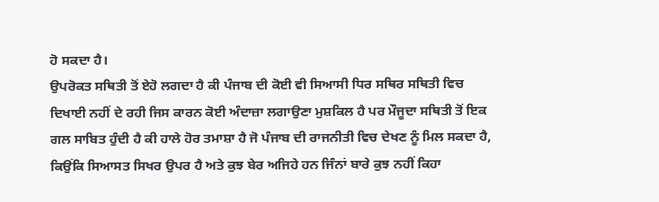ਹੋ ਸਕਦਾ ਹੈ।
ਉਪਰੋਕਤ ਸਥਿਤੀ ਤੋਂ ਏਹੋ ਲਗਦਾ ਹੈ ਕੀ ਪੰਜਾਬ ਦੀ ਕੋਈ ਵੀ ਸਿਆਸੀ ਧਿਰ ਸਥਿਰ ਸਥਿਤੀ ਵਿਚ ਦਿਖਾਈ ਨਹੀਂ ਦੇ ਰਹੀ ਜਿਸ ਕਾਰਨ ਕੋਈ ਅੰਦਾਜ਼ਾ ਲਗਾਉਣਾ ਮੁਸ਼ਕਿਲ ਹੈ ਪਰ ਮੌਜੂਦਾ ਸਥਿਤੀ ਤੋਂ ਇਕ ਗਲ ਸਾਬਿਤ ਹੁੰਦੀ ਹੈ ਕੀ ਹਾਲੇ ਹੋਰ ਤਮਾਸ਼ਾ ਹੈ ਜੋ ਪੰਜਾਬ ਦੀ ਰਾਜਨੀਤੀ ਵਿਚ ਦੇਖਣ ਨੂੰ ਮਿਲ ਸਕਦਾ ਹੈ, ਕਿਉਂਕਿ ਸਿਆਸਤ ਸਿਖਰ ਉਪਰ ਹੈ ਅਤੇ ਕੁਝ ਬੇਰ ਅਜਿਹੇ ਹਨ ਜਿੰਨਾਂ ਬਾਰੇ ਕੁਝ ਨਹੀਂ ਕਿਹਾ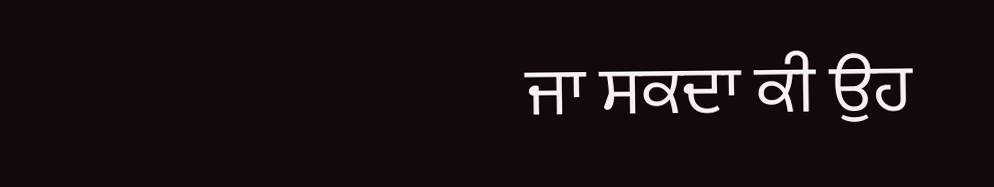ਜਾ ਸਕਦਾ ਕੀ ਉਹ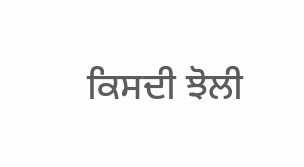ਕਿਸਦੀ ਝੋਲੀ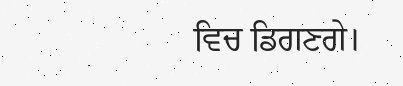ਵਿਚ ਡਿਗਣਗੇ।